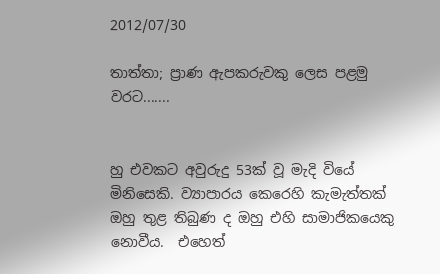2012/07/30

තාත්තා; ප්‍රාණ ඇපකරුවකු ලෙස පළමු වරට.......


හු එවකට අවුරුදු 53ක් වූ මැදි වියේ මිනිසෙකි. ව්‍යාපාරය කෙරෙහි කැමැත්තක් ඔහු තුළ තිබුණ ද ඔහු එහි සාමාජිකයෙකු නොවීය.  එහෙත්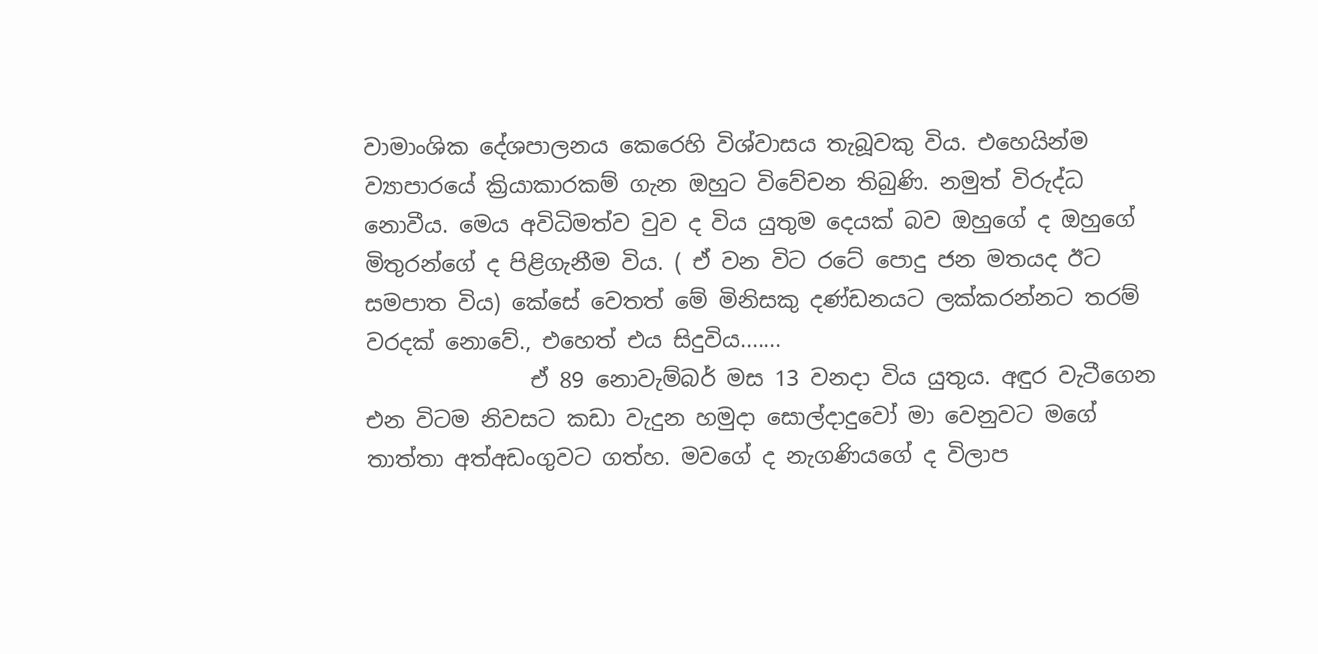වාමාංශික දේශපාලනය කෙරෙහි විශ්වාසය තැබූවකු විය. එහෙයින්ම ව්‍යාපාරයේ ක්‍රියාකාරකම් ගැන ඔහුට විවේචන තිබුණි. නමුත් විරුද්ධ නොවීය. මෙය අවිධිමත්ව වුව ද විය යුතුම දෙයක් බව ඔහුගේ ද ඔහුගේ මිතුරන්ගේ ද පිළිගැනීම විය. ( ඒ වන විට රටේ පොදු ජන මතයද ඊට සමපාත විය) කේසේ වෙතත් මේ මිනිසකු දණ්ඩනයට ලක්කරන්නට තරම් වරදක් නොවේ., එහෙත් එය සිදුවිය.......
               ඒ 89 නොවැම්බර් මස 13 වනදා විය යුතුය. අඳුර වැටීගෙන එන විටම නිවසට කඩා වැදුන හමුදා සොල්දාදුවෝ මා වෙනුවට මගේ තාත්තා අත්අඩංගුවට ගත්හ. මවගේ ද නැගණියගේ ද විලාප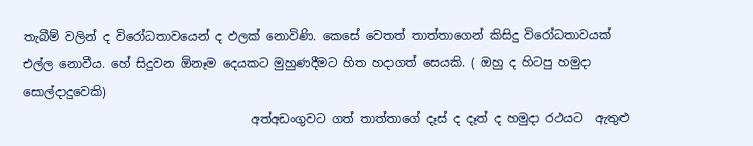තැබීම් වලින් ද විරෝධතාවයෙන් ද ඵලක් නොවිණි. කෙසේ වෙතත් තාත්තාගෙන් කිසිදු විරෝධතාවයක් එල්ල නොවීය. හේ සිදුවන ඕනෑම දෙයකට මුහුණදීමට හිත හදාගත් සෙයකි. ( ඔහු ද හිටපු හමුදා සොල්දාදුවෙකි)
                                      අත්අඩංගුවට ගත් තාත්තාගේ දෑස් ද දෑත් ද හමුදා රථයට ‍ ඇතුළු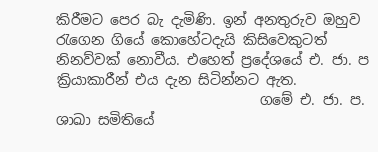කිරීමට පෙර බැ දැමිණි. ඉන් අනතුරුව ඔහුව රැගෙන ගියේ කොහේටදැයි කිසිවෙකුටත් නිනව්වක් නොවීය. එහෙත් ප්‍රදේශයේ එ. ජා. ප ක්‍රියාකාරීන් එය දැන සිටින්නට ඇත.
                             ගමේ එ. ජා. ප. ශාඛා සමිතියේ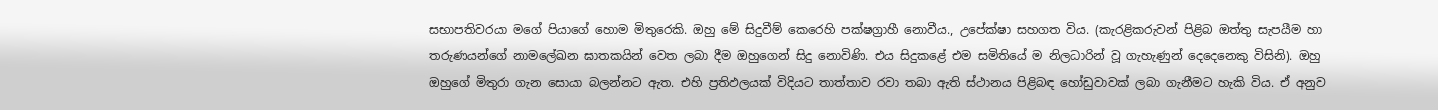සභාපතිවරයා මගේ පියාගේ හොම මිතුරෙකි. ඔහු මේ සිදුවීම් කෙරෙහි පක්ෂග්‍රාහී නොවීය., උපේක්ෂා සහගත විය. (කැරළිකරුවන් පිළිබ ඔත්තු සැපයීම හා තරුණයන්ගේ නාමලේඛන ඝාතකයින් වෙත ලබා දීම ඔහුගෙන් සිදු නොවිණි. එය සිදුකළේ එම සමිතියේ ම නිලධාරින් වූ ගැහැණුන් දෙදෙනෙකු විසිනි). ඔහු ඔහුගේ මිතුරා ගැන සොයා බලන්නට ඇත. එහි ප්‍රතිඵලයක් විදියට තාත්තාව රවා තබා ඇති ස්ථානය පිළිබඳ හෝඩුවාවක් ලබා ගැනීමට හැකි විය. ඒ අනුව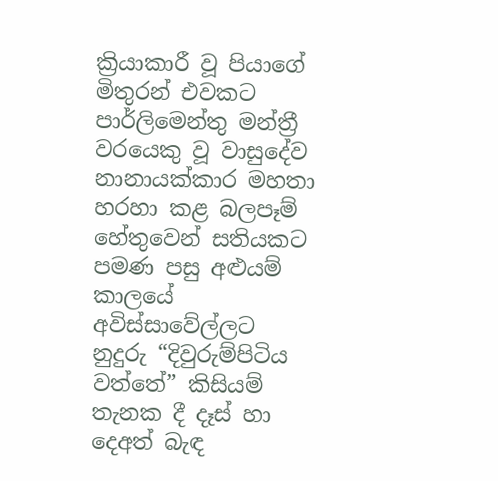ක්‍රියාකාරී වූ පියාගේ මිතුරන් එවකට පාර්ලිමෙන්තු මන්ත්‍රී වරයෙකු වූ වාසුදේව නානායක්කාර මහතා හරහා කළ බලපෑම් හේතුවෙන් සතියකට පමණ පසු අළුයම් කාලයේ අවිස්සාවේල්ලට නුදුරු “දිවුරුම්පිටිය වත්තේ” කිසියම් තැනක දී දෑස් හා දෙඅත් බැඳ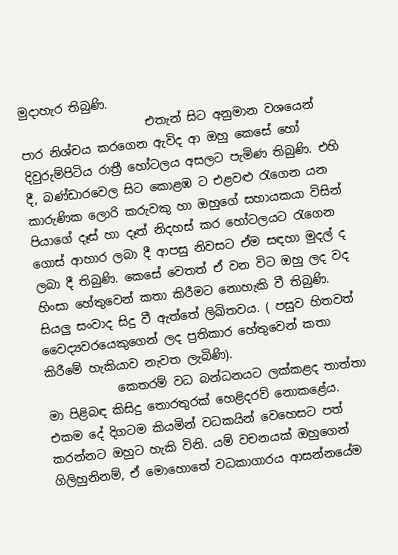මුදාහැර තිබුණි.
                     එතැන් සිට අනුමාන වශයෙන් පාර නිශ්චය කරගෙන ඇවිද ආ ඔහු කෙසේ හෝ දිවුරුම්පිටිය රාත්‍රී හෝටලය අසලට පැමිණ තිබුණි. එහි දී, බණ්ඩාරවෙල සිට කොළඹ ට එළවළු රැගෙන යන කාරුණික ලොරි කරුවකු හා ඔහුගේ සහායකයා විසින් පියාගේ දෑස් හා දෑත් නිදහස් කර හෝටලයට රැගෙන ගොස් ආහාර ලබා දී ආපසු නිවසට ඒම සඳහා මුදල් ද ලබා දී තිබුණි. කෙසේ වෙතත් ඒ වන විට ඔහු ලද වද හිංසා හේතුවෙන් කතා කිරීමට නොහැකි වී තිබුණි. සියලු සංවාද සිදු වී ඇත්තේ ලිඛිතවය. ( පසුව හිතවත් වෛද්‍යවරයෙකුගෙන් ලද ප්‍රතිකාර හේතුවෙන් කතා කිරීමේ හැකියාව නැවත ලැබිණි).
            කෙතරම් වධ බන්ධනයට ලක්කළද තාත්තා මා පිළිබඳ කිසිදු තොරතුරක් හෙළිදරව් නොකළේය. එකම දේ දිගටම කියමින් වධකයින් වෙහෙසට පත් කරන්නට ඔහුට හැකි විනි. යම් වචනයක් ඔහුගෙන් ගිලිහුනිනම්, ඒ මොහොතේ වධකාගාරය ආසන්නයේම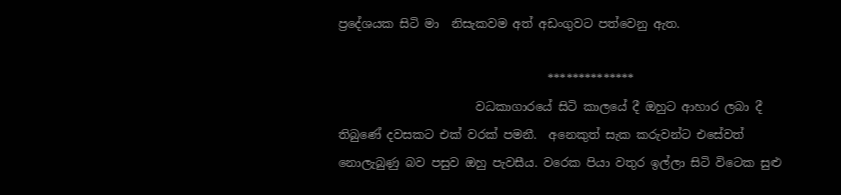ප්‍රදේශයක සිටි මා  නිසැකවම අත් අඩංගුවට පත්වෙනු ඇත.

                                   **************
                       වධකාගාරයේ සිටි කාලයේ දී ඔහුට ආහාර ලබා දී තිබුණේ දවසකට එක් වරක් පමනී.  අනෙකුත් සැක කරුවන්ට එසේවත් නොලැබුණු බව පසුව ඔහු පැවසීය. වරෙක පියා වතුර ඉල්ලා සිටි විටෙක සුළු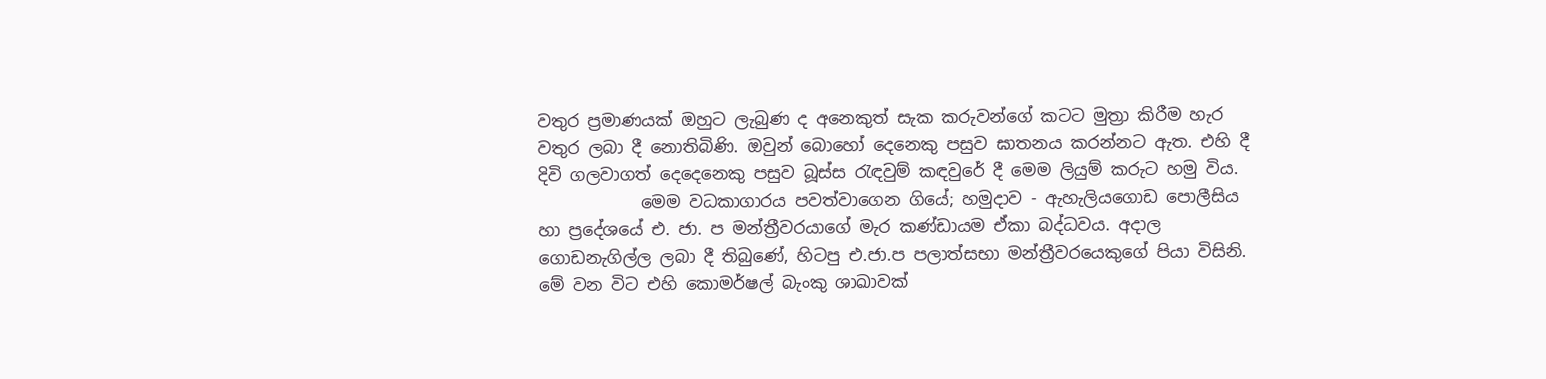වතුර ප්‍රමාණයක් ඔහුට ලැබුණ ද අනෙකුත් සැක කරුවන්ගේ කටට මුත්‍රා කිරීම හැර වතුර ලබා දී නොතිබිණි. ඔවුන් බොහෝ දෙනෙකු පසුව ඝාතනය කරන්නට ඇත. එහි දී දිවි ගලවාගත් දෙදෙනෙකු පසුව බූස්ස රැඳවුම් කඳවුරේ දී මෙම ලියුම් කරුට හමු විය.
            මෙම වධකාගාරය පවත්වාගෙන ගියේ; හමුදාව - ඇහැලියගොඩ පොලීසිය හා ප්‍රදේශයේ එ. ජා. ප මන්ත්‍රීවරයාගේ මැර කණ්ඩායම ඒකා බද්ධවය. අදාල ගොඩනැගිල්ල ලබා දී තිබුණේ, හිටපු එ.ජා.ප පලාත්සභා මන්ත්‍රීවරයෙකුගේ පියා විසිනි. මේ වන විට එහි කොමර්ෂල් බැංකු ශාඛාවක්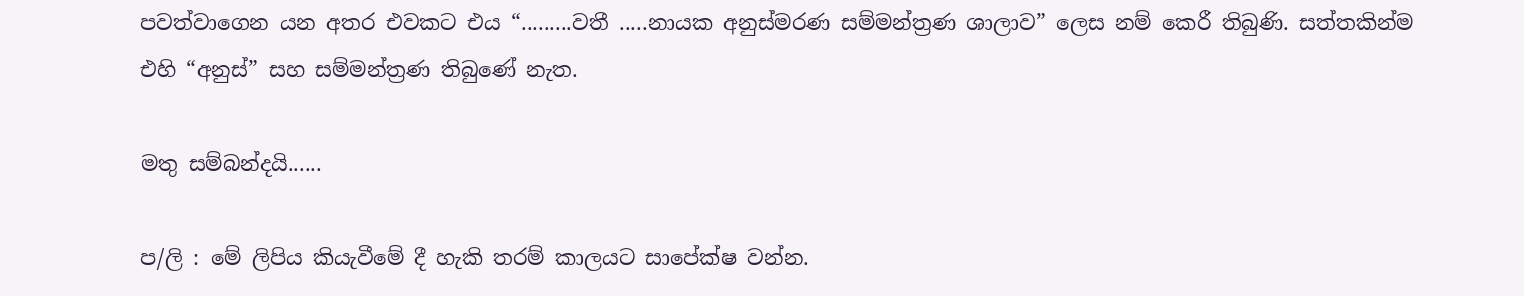පවත්වාගෙන යන අතර එවකට එය “.........වතී .....නායක අනුස්මරණ සම්මන්ත්‍රණ ශාලාව” ලෙස නම් කෙරී තිබුණි. සත්තකින්ම එහි “අනුස්” සහ සම්මන්ත්‍රණ තිබුණේ නැත.

මතු සම්බන්දයි......

ප/ලි : මේ ලිපිය කියැවීමේ දී හැකි තරම් කාලයට සාපේක්ෂ වන්න.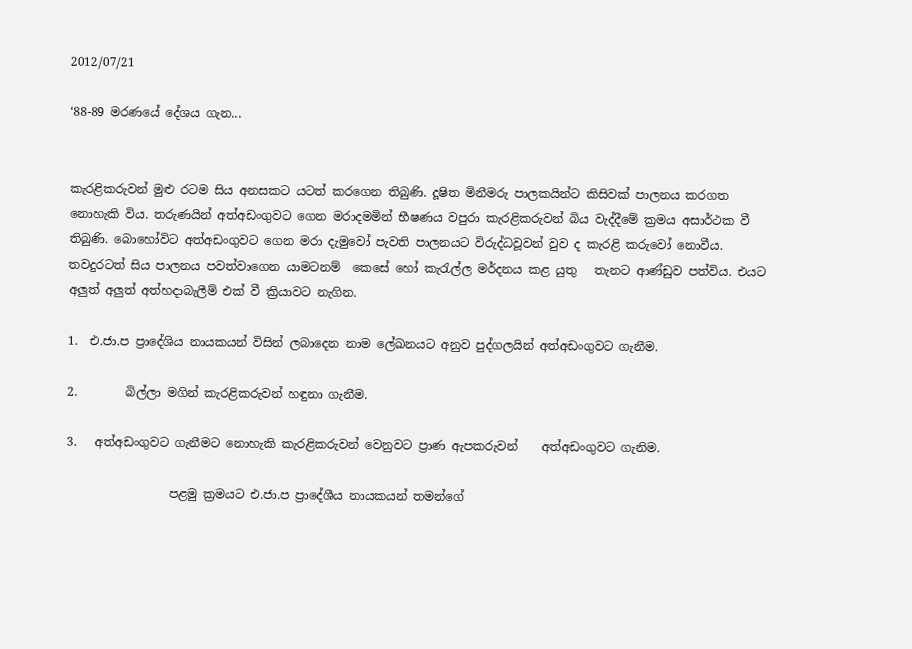2012/07/21

‘88-89 මරණයේ දේශය ගැන...


කැරළිකරුවන් මුළු රටම සිය අනසකට යටත් කරගෙන තිබුණි. දූෂිත මිනීමරු පාලකයින්ට කිසිවක් පාලනය කරගත නොහැකි විය. තරුණයින් අත්අඩංගුවට ගෙන මරාදමමින් භීෂණය වපුරා කැරළිකරුවන් බිය වැද්දීමේ ක්‍රමය අසාර්ථක වී තිබුණි. බොහෝවිට අත්අඩංගුවට ගෙන මරා දැමුවෝ පැවති පාලනයට විරුද්ධවූවන් වුව ද කැරළි කරුවෝ නොවීය. තවදුරටත් සිය පාලනය පවත්වාගෙන යාමටනම්  කෙසේ හෝ කැරැල්ල මර්දනය කළ යුතු   තැනට ආණ්ඩුව පත්විය. එයට අලුත් අලුත් අත්හදාබැලීම් එක් වී ක්‍රියාවට නැගින.

1.  එ.ජා.ප ප්‍රාදේශිය නායකයන් විසින් ලබාදෙන නාම ලේඛනයට අනුව පුද්ගලයින් අත්අඩංගුවට ගැනීම.

2.        බිල්ලා මගින් කැරළිකරුවන් හඳුනා ගැනීම.

3.   අත්අඩංගුවට ගැනීමට නොහැකි කැරළිකරුවන් වෙනුවට ප්‍රාණ ඇපකරුවන්    අත්අඩංගුවට ගැනිම.

                 පළමු ක්‍රමයට එ.ජා.ප ප්‍රාදේශීය නායකයන් තමන්ගේ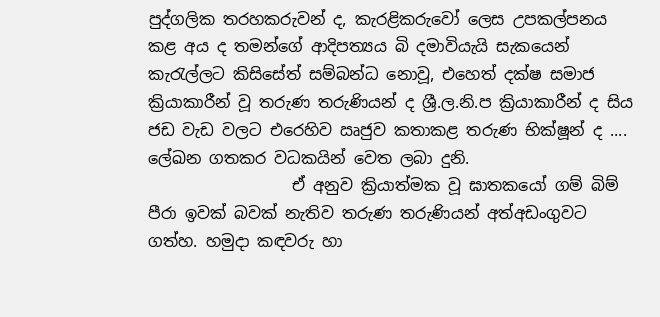පුද්ගලික තරහකරුවන් ද, කැරළිකරුවෝ ලෙස උපකල්පනය කළ අය ද තමන්ගේ ආදිපත්‍යය බි දමාවියැයි සැකයෙන් කැරැල්ලට කිසිසේත් සම්බන්ධ නොවූ, එහෙත් දක්ෂ සමාජ ක්‍රියාකාරීන් වූ තරුණ තරුණියන් ද ශ්‍රී.ල.නි.ප ක්‍රියාකාරීන් ද සිය ජඩ වැඩ වලට එරෙහිව ඍජුව කතාකළ තරුණ භික්ෂූන් ද .... ලේඛන ගතකර වධකයින් වෙත ලබා දුනි.
                  ඒ අනුව ක්‍රියාත්මක වූ ඝාතකයෝ ගම් බිම් පීරා ඉවක් බවක් නැතිව තරුණ තරුණියන් අත්අඩංගුවට ගත්හ. හමුදා කඳවරු හා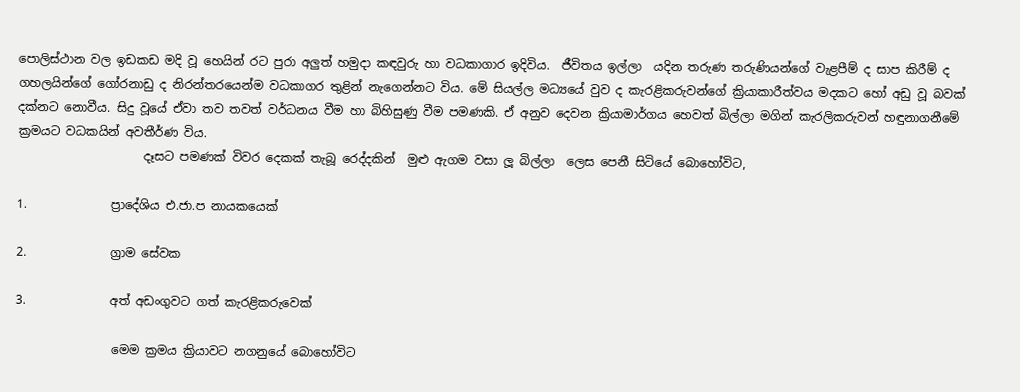පොලිස්ථාන වල ඉඩකඩ මදි වූ හෙයින් රට පුරා අලුත් හමුදා කඳවුරු හා වධකාගාර ඉදිවිය.  ජීවිතය ඉල්ලා  යදින තරුණ තරුණියන්ගේ වැළපීම් ද සාප කිරීම් ද ගහලයින්ගේ ගෝරනාඩු ද නිරන්තරයෙන්ම වධකාගර තුළින් නැගෙන්නට විය. මේ සියල්ල මධ්‍යයේ වුව ද කැරළිකරුවන්ගේ ක්‍රියාකාරීත්වය මදකට හෝ අඩු වූ බවක් දක්නට නොවීය. සිදු වූයේ ඒවා තව තවත් වර්ධනය වීම හා බිහිසුණු වීම පමණකි. ඒ අනුව දෙවන ක්‍රියාමාර්ගය හෙවත් බිල්ලා මගින් කැරලිකරුවන් හඳුනාගනීමේ ක්‍රමයට වධකයින් අවතීර්ණ විය.
                     දෑසට පමණක් විවර දෙකක් තැබූ රෙද්දකින්  මුළු ඇගම වසා ලූ බිල්ලා  ලෙස පෙනී සිටියේ බොහෝවිට,

1.              ප්‍රාදේශිය එ.ජා.ප නායකයෙක්

2.              ග්‍රාම සේවක

3.              අත් අඩංගුවට ගත් කැරළිකරුවෙක්

                මෙම ක්‍රමය ක්‍රියාවට නගනුයේ බොහෝවිට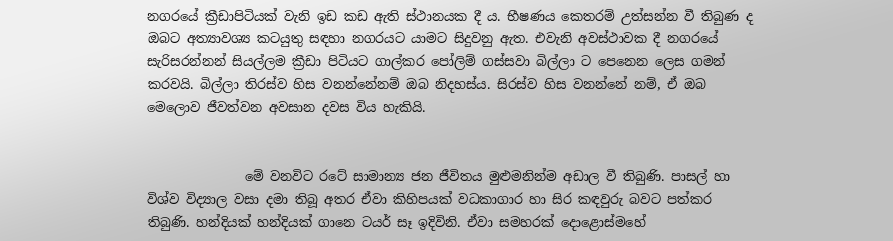නගරයේ ක්‍රීඩාපිටියක් වැනි ඉඩ කඩ ඇති ස්ථානයක දී ය. භීෂණය කෙතරම් උත්සන්න වී තිබුණ ද ඔබට අත්‍යාවශ්‍ය කටයුතු සඳහා නගරයට යාමට සිදුවනු ඇත. එවැනි අවස්ථාවක දී නගරයේ සැරිසරන්නන් සියල්ලම ක්‍රීඩා පිටියට ගාල්කර පෝලිම් ගස්සවා බිල්ලා ට පෙනෙන ලෙස ගමන් කරවයි. බිල්ලා තිරස්ව හිස වනන්නේනම් ඔබ නිදහස්ය. සිරස්ව හිස වනන්නේ නම්, ඒ ඔබ මෙලොව ජීවත්වන අවසාන දවස විය හැකියි.


               මේ වනවිට රටේ සාමාන්‍ය ජන ජීවිතය මුළුමනින්ම අඩාල වී තිබුණි. පාසල් හා විශ්ව විද්‍යාල වසා දමා තිබූ අතර ඒවා කිහිපයක් වධකාගාර හා සිර කඳවුරු බවට පත්කර තිබුණි. හන්දියක් හන්දියක් ගානෙ ටයර් සෑ ඉදිවිනි. ඒවා සමහරක් දොළොස්මහේ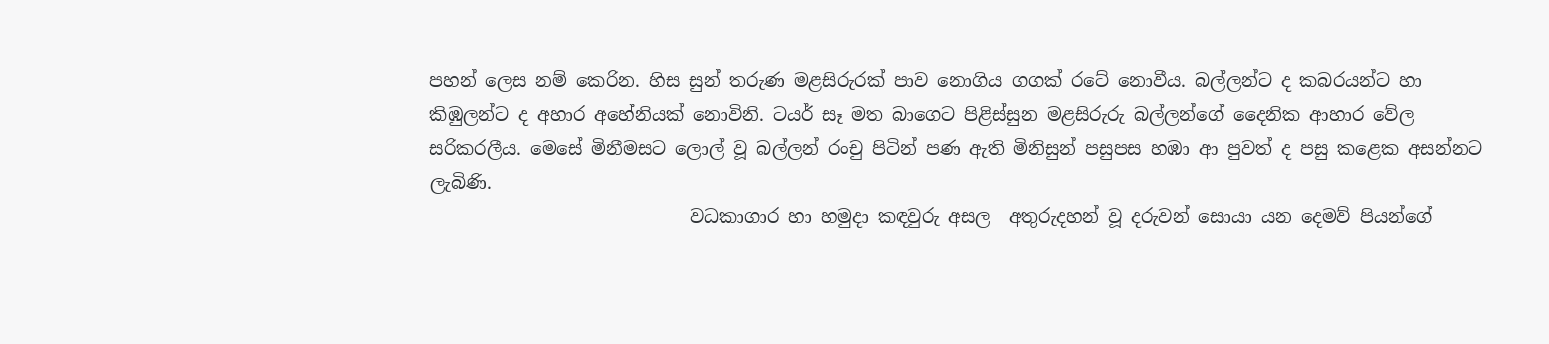පහන් ලෙස නම් කෙරින. හිස සුන් තරුණ මළසිරුරක් පාව නොගිය ගගක් රටේ නොවීය. බල්ලන්ට ද කබරයන්ට හා කිඹුලන්ට ද අහාර අහේනියක් නොවිනි. ටයර් සෑ මත බාගෙට පිළිස්සුන මළසිරුරු බල්ලන්ගේ දෛනික ආහාර වේල සරිකරලීය. මෙසේ මිනීමසට ලොල් වූ බල්ලන් රංචු පිටින් පණ ඇති මිනිසුන් පසුපස හඹා ආ පුවත් ද පසු කළෙක අසන්නට ලැබිණි.
                             වධකාගාර හා හමුදා කඳවුරු අසල  අතුරුදහන් වූ දරුවන් සොයා යන දෙමව් පියන්ගේ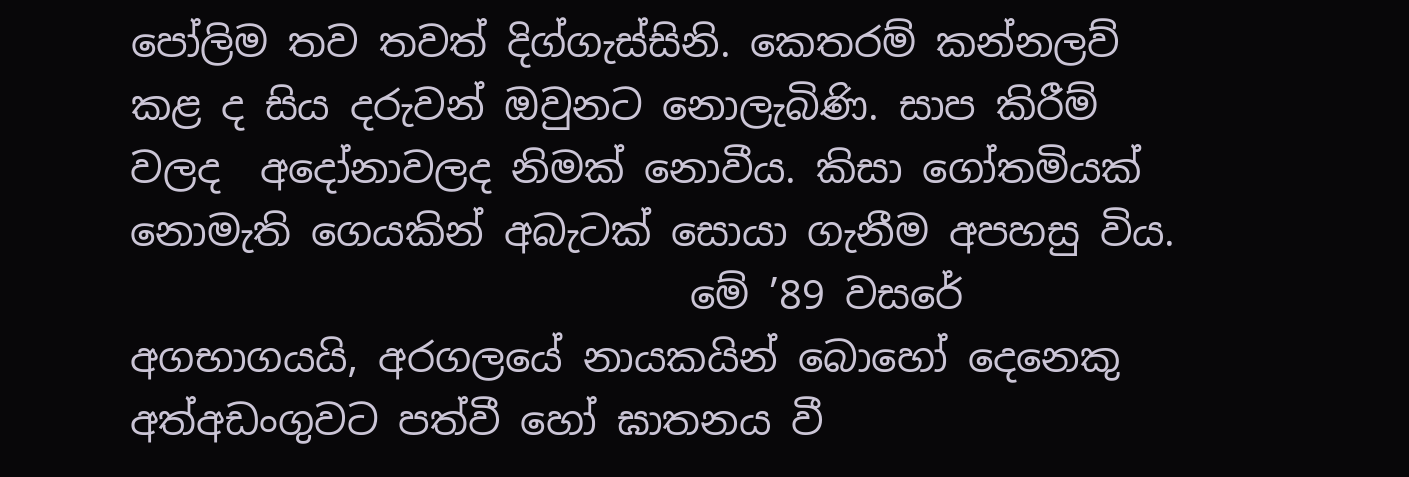පෝලිම තව තවත් දිග්ගැස්සිනි. කෙතරම් කන්නලව් කළ ද සිය දරුවන් ඔවුනට නොලැබිණි. සාප කිරීම් වලද  අදෝනාවලද නිමක් නොවීය. කිසා ගෝතමියක් නොමැති ගෙයකින් අබැටක් සොයා ගැනීම අපහසු විය.
                            මේ ’89 වසරේ අගභාගයයි, අරගලයේ නායකයින් බොහෝ දෙනෙකු අත්අඩංගුවට පත්වී හෝ ඝාතනය වී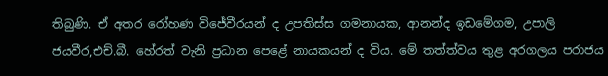තිබුණි. ඒ අතර රෝහණ විජේවීරයන් ද උපතිස්ස ගමනායක, ආනන්ද ඉඩමේගම, උපාලි ජයවීර,එච්.බී. හේරත් වැනි ප්‍රධාන පෙළේ නායකයන් ද විය. මේ තත්ත්වය තුළ අරගලය පරාජය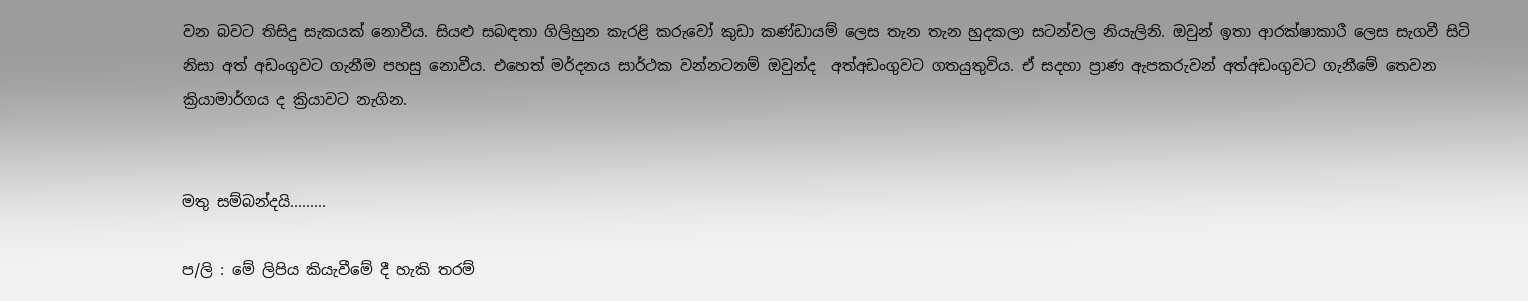වන බවට තිසිදු සැකයක් නොවීය. සියළු සබඳතා ගිලිහුන කැරළි කරුවෝ කුඩා කණ්ඩායම් ලෙස තැන තැන හුදකලා සටන්වල නියැලිනි. ඔවුන් ඉතා ආරක්ෂාකාරී ලෙස සැගවී සිටි නිසා අත් අඩංගුවට ගැනීම පහසු නොවීය. එහෙත් මර්දනය සාර්ථක වන්නටනම් ඔවුන්ද  අත්අඩංගුවට ගතයුතුවිය. ඒ සදහා ප්‍රාණ ඇපකරුවන් අත්අඩංගුවට ගැනීමේ තෙවන ක්‍රියාමාර්ගය ද ක්‍රියාවට නැගින.


මතු සම්බන්දයි.........

ප/ලි : මේ ලිපිය කියැවීමේ දී හැකි තරම්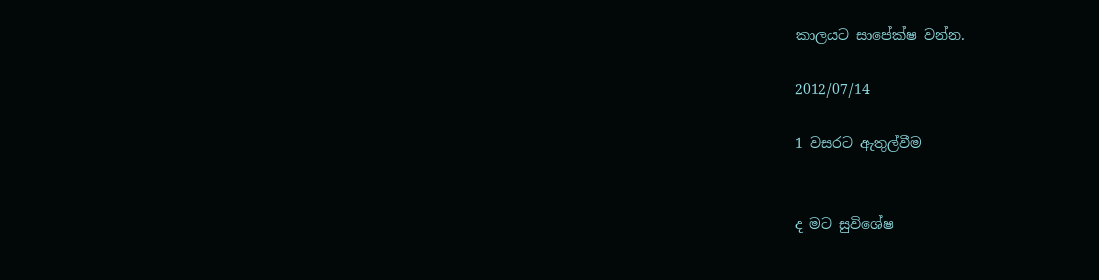කාලයට සාපේක්ෂ වන්න.

2012/07/14

1 වසරට ඇතුල්වීම


ද මට සුවිශේෂ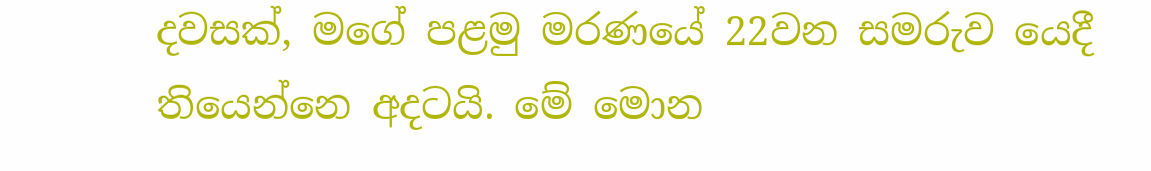දවසක්, මගේ පළමු මරණයේ 22වන සමරුව යෙදී තියෙන්නෙ අදටයි. මේ මොන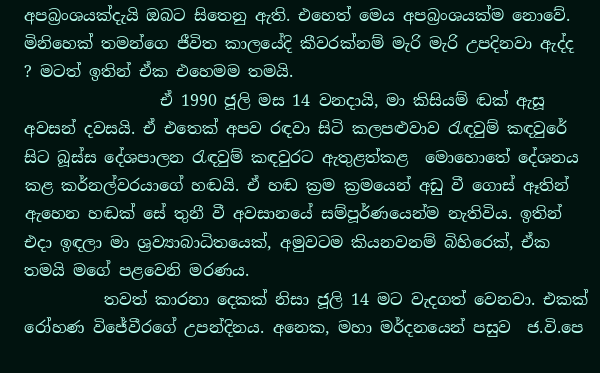අපබ්‍රංශයක්දැයි ඔබට සිතෙනු ඇති. එහෙත් මෙය අපබ්‍රංශයක්ම නොවේ. මිනිහෙක් තමන්ගෙ ජීවිත කාලයේදි කීවරක්නම් මැරි මැරි උපදිනවා ඇද්ද ? මටත් ඉතින් ඒක එහෙමම තමයි.
                 ඒ 1990 ජූලි මස 14 වනදායි, මා කිසියම් ඬක් ඇසූ අවසන් දවසයි. ඒ එතෙක් අපව රඳවා සිටි කලපළුවාව රැඳවුම් කඳවුරේ සිට බූස්ස දේශපාලන රැඳවුම් කඳවුරට ඇතුළත්කළ  මොහොතේ දේශනය කළ කර්නල්වරයාගේ හඬයි. ඒ හඬ ක්‍රම ක්‍රමයෙන් අඩු වී ගොස් ඈතින් ඇහෙන හඬක් සේ තුනී වී අවසානයේ සම්පූර්ණයෙන්ම නැතිවිය. ඉතින් එදා ඉඳලා මා ශ්‍රව්‍යාබාධිතයෙක්, අමුවටම කියනවනම් බිහිරෙක්, ඒක තමයි මගේ පළවෙනි මරණය.
          තවත් කාරනා දෙකක් නිසා ජූලි 14 මට වැදගත් වෙනවා. එකක් රෝහණ විජේවීරගේ උපන්දිනය. අනෙක, මහා මර්දනයෙන් පසුව  ජ.වි.පෙ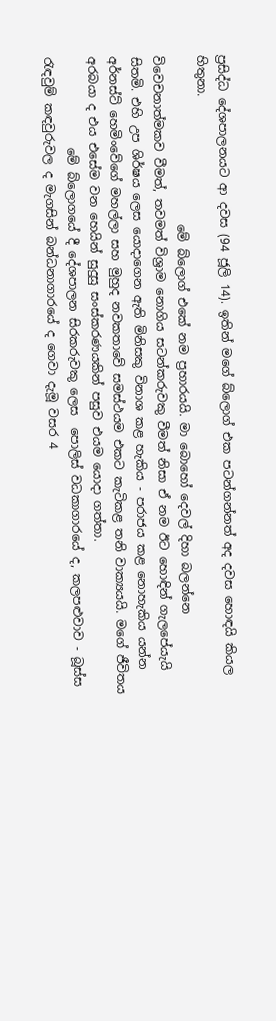ප්‍රසිද්ධ දේශපාලනයට ආ දවස (94 ජූලි 14). ඉතින් මගේ බ්ලොග් එක පටන්ගන්නත් අද දවස හොඳයි කියල හිතුනා.
                            මේ බ්ලොග් එකේ නම ප්‍රහාරයයි. මා බොහෝ දෙවල් දිහා බලන්නෙ විවෙචනාත්මකව වීමත්, තවමත් විශ්‍රාම නොගිය සටන්කරුවකු වීමත් නිසා ඒ නම ඊට හොඳින් ගැලපේයැයි සිතමි. එහි උප ශිර්ෂය ලෙස ‍යොදාගෙන ඇති මිනිසකු විනාශ කළ හැකිය - පරාජය කළ නොහැකිය යන්න අර්නස්ට් හෙමිංවේගේ මහල්ලා සහ මුහුද නවකතාවේ සමස්ථයම එකට කැටිකළ තනි වාක්‍යයයි. මගේ ජීවිතය අරබයා ද එය එසේම වන හෙයින් සුදුසු සංස්කරණයකින් පසුව එයම යොදා ගත්තා.
               මේ බ්ලොගයේ දී දේශපාලන සිරකරුවකු ලෙස  පොලිස් වධකාගාරයේ ද, කලපළුවාව - බූස්ස රැඳවුම් කඳවුරුවල ද මැගසින් බන්ධනාගාරයේ ද ගෙවා දැමූ වසර 4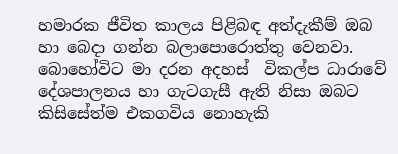හමාරක ජීවිත කාලය පිළිබඳ අත්දැකීම් ඔබ හා බෙදා ගන්න බලාපොරොත්තු වෙනවා. බොහෝවිට මා දරන අදහස්  විකල්ප ධාරාවේ දේශපාලනය හා ගැටගැසී ඇති නිසා ඔබට කිසිසේත්ම එකගවිය නොහැකි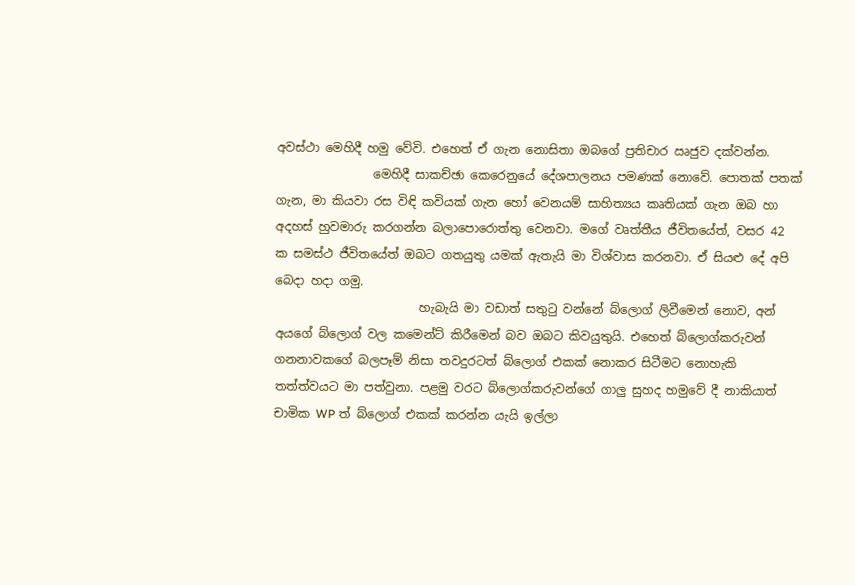අවස්ථා මෙහිදී හමු වේවි. එහෙත් ඒ ගැන නොසිතා ඔබගේ ප්‍රතිචාර ඍජුව දක්වන්න.
                මෙහිදී සාකච්ඡා කෙරෙනුයේ දේශපාලනය පමණක් නොවේ. පොතක් පතක් ගැන, මා කියවා රස විඳි කවියක් ගැන හෝ වෙනයම් සාහිත්‍යය කෘතියක් ගැන ඔබ හා අදහස් හුවමාරු කරගන්න බලාපො‍රොත්තු වෙනවා. මගේ වෘත්තීය ජීවිතයේත්, වසර 42 ක සමස්ථ ජීවිතයේත් ඔබට ගතයුතු යමක් ඇතැයි මා විශ්වාස කරනවා. ඒ සියළු දේ අපි බෙදා හදා ගමු.
                        හැබැයි මා වඩාත් සතුටු වන්නේ බ්ලොග් ලිවීමෙන් නොව, අන් අයගේ බ්ලොග් වල කමෙන්ට් කිරීමෙන් බව ඔබට කිවයුතුයි. එහෙත් බ්ලොග්කරුවන් ගනනාවකගේ බලපෑම් නිසා තවදුරටත් බ්ලොග් එකක් නොකර සිටීමට නොහැකි තත්ත්වයට මා පත්වුනා. පළමු වරට බ්ලොග්කරුවන්ගේ ගාලු සුහද හමුවේ දී නාකියාත් චාමික WP ත් බ්ලොග් එකක් කරන්න යැයි ඉල්ලා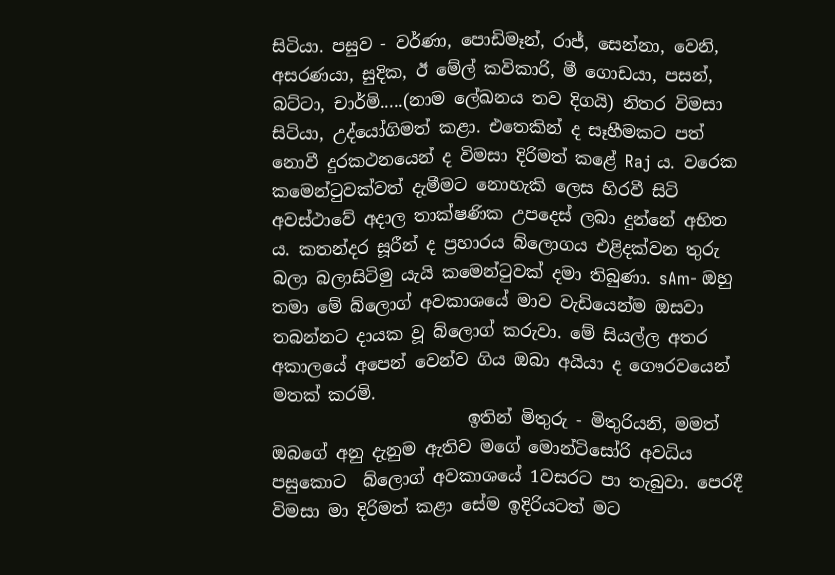සිටියා. පසුව - වර්ණා, පොඩිමෑන්, රාජ්, සෙන්නා, වෙනි, අසරණයා, සුදික, ඊ මේල් කවිකාරි, මී ගොඩයා, පසන්, බට්ටා, චාර්මි.....(නාම ලේඛනය තව දිගයි) නිතර විමසා සිටියා, උද්යෝගිමත් කළා. එතෙකින් ද සෑහීමකට පත් නොවී දුරකථනයෙන් ද විමසා දිරිමත් කළේ Raj ය. වරෙක කමෙන්ටුවක්වත් දැමීමට නොහැකි ලෙස හිරවී සිටි අවස්ථාවේ අදාල තාක්ෂණික උපදෙස් ලබා දුන්නේ අභිත ය. කතන්දර සූරීන් ද ප්‍රහාරය බ්ලොගය එළිදක්වන තුරු බලා බලාසිටිමු යැයි කමෙන්ටුවක් දමා තිබුණා. sAm- ඔහු තමා මේ බ්ලොග් අවකාශයේ මාව වැඩියෙන්ම ඔසවා තබන්නට දායක වූ බ්ලොග් කරුවා. මේ සියල්ල අතර අකාලයේ අපෙන් වෙන්ව ගිය ඔබා අයියා ද ගෞරවයෙන් මතක් කරමි.
                       ඉතින් මිතුරු - මිතුරියනි, මමත් ඔබගේ අනු දැනුම ඇතිව මගේ මොන්ටිසෝරි අවධිය පසුකොට  බ්ලොග් අවකාශයේ 1වසරට පා තැබුවා. පෙරදී විමසා මා දිරිමත් කළා සේම ඉදිරියටත් මට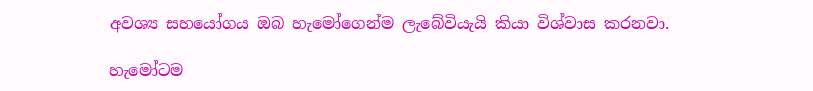අවශ්‍ය සහයෝගය ඔබ හැමෝගෙන්ම ලැබේවියැයි කියා විශ්වාස කරනවා.

හැමෝටම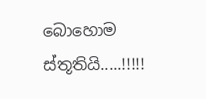බොහොම ස්තූතියි.....!!!!!